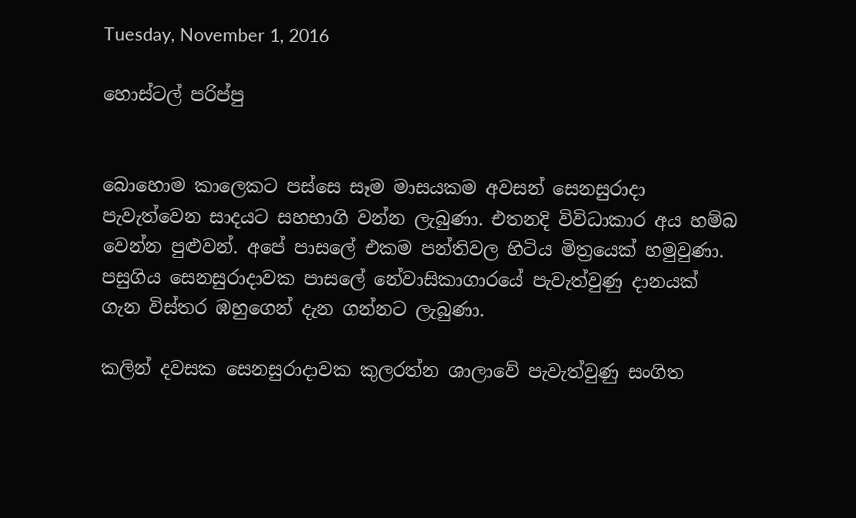Tuesday, November 1, 2016

හොස්ටල් පරිප්පු


බොහොම කාලෙකට පස්සෙ සෑම මාසයකම අවසන් සෙනසුරාදා පැවැත්වෙන සාදයට සහභාගි වන්න ලැබුණා. එතනදි විවිධාකාර අය හම්බ වෙන්න පුළුවන්. අපේ පාසලේ එකම පන්තිවල හිටිය මිත්‍රයෙක් හමුවුණා. පසුගිය සෙනසුරාදාවක පාසලේ නේවාසිකාගාරයේ පැවැත්වුණු දානයක් ගැන විස්තර ඹහුගෙන් දැන ගන්නට ලැබුණා.

කලින් දවසක සෙනසුරාදාවක කුලරත්න ශාලාවේ පැවැත්වුණු සංගිත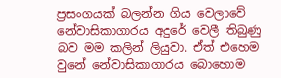ප්‍රසංගයක් බලන්න ගිය වෙලාවේ නේවාසිකාගාරය අදුරේ වෙලී තිබුණු බව මම කලින් ලියුවා. ඒත් එහෙම වුනේ නේවාසිකාගාරය බොහොම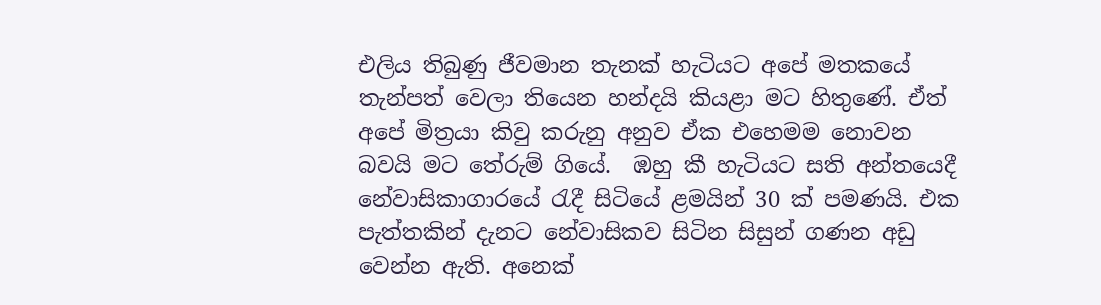එලිය තිබුණු ජීවමාන තැනක් හැටියට අපේ මතකයේ තැන්පත් වෙලා තියෙන හන්දයි කියළා මට හිතුණේ. ඒත් අපේ මිත්‍රයා කිවු කරුනු අනුව ඒක එහෙමම නොවන බවයි මට තේරුම් ගියේ.  ඹහු කී හැටියට සති අන්තයෙදී නේවාසිකාගාරයේ රැදී සිටියේ ළමයින් 30 ක් පමණයි. එක පැත්තකින් දැනට නේවාසිකව සිටින සිසුන් ගණන අඩු වෙන්න ඇති. අනෙක්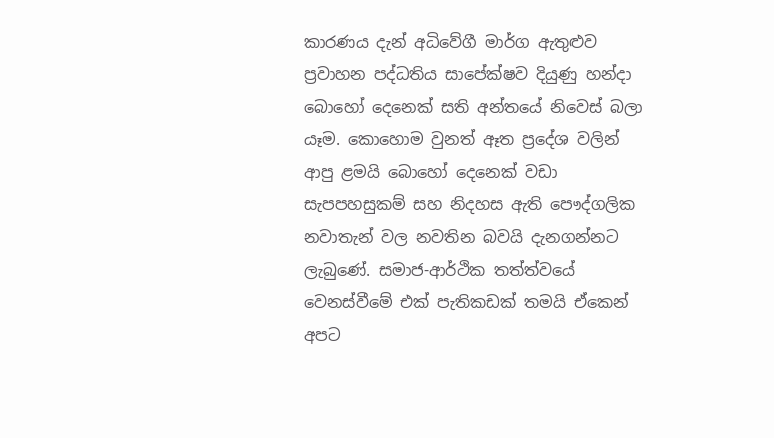කාරණය දැන් අධිවේගී මාර්ග ඇතුළුව ප්‍රවාහන පද්ධතිය සාපේක්ෂව දියුණු හන්දා බොහෝ දෙනෙක් සති අන්තයේ නිවෙස් බලා යෑම. කොහොම වුනත් ඈත ප්‍රදේශ වලින් ආපු ළමයි බොහෝ දෙනෙක් වඩා සැපපහසුකම් සහ නිදහස ඇති පෞද්ගලික නවාතැන් වල නවතින බවයි දැනගන්නට ලැබුණේ. සමාජ-ආර්ථික තත්ත්වයේ වෙනස්වීමේ එක් පැතිකඩක් තමයි ඒකෙන් අපට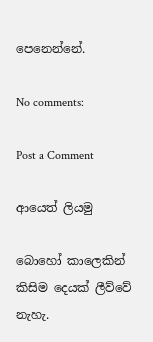පෙනෙන්නේ.

No comments:

Post a Comment

ආයෙත් ලියමු

බොහෝ කාලෙකින් කිසිම දෙයක් ලීව්වේ නැහැ.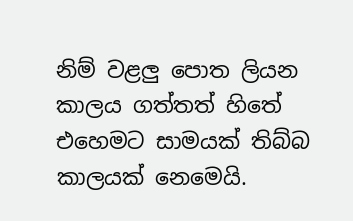නිම් වළලු පොත ලියන කාලය ගත්තත් හිතේ එහෙමට සාමයක් තිබ්බ කාලයක් නෙමෙයි.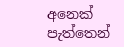අනෙක් පැත්තෙන්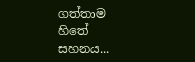ගත්තාම හිතේ සහනය...